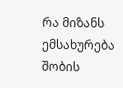რა მიზანს ემსახურება შობის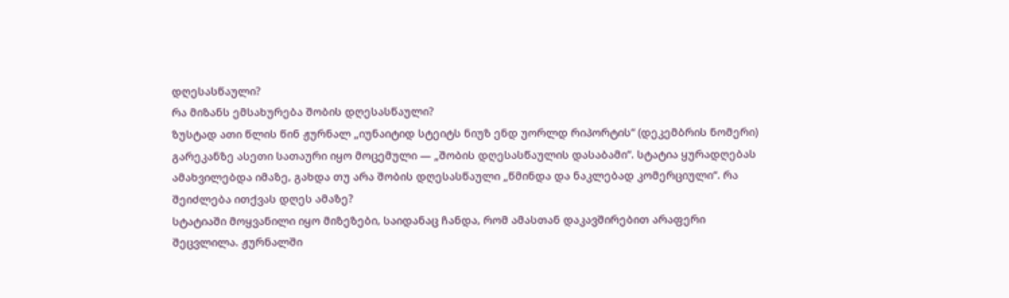დღესასწაული?
რა მიზანს ემსახურება შობის დღესასწაული?
ზუსტად ათი წლის წინ ჟურნალ „იუნაიტიდ სტეიტს ნიუზ ენდ უორლდ რიპორტის“ (დეკემბრის ნომერი) გარეკანზე ასეთი სათაური იყო მოცემული — „შობის დღესასწაულის დასაბამი“. სტატია ყურადღებას ამახვილებდა იმაზე, გახდა თუ არა შობის დღესასწაული „წმინდა და ნაკლებად კომერციული“. რა შეიძლება ითქვას დღეს ამაზე?
სტატიაში მოყვანილი იყო მიზეზები, საიდანაც ჩანდა, რომ ამასთან დაკავშირებით არაფერი შეცვლილა. ჟურნალში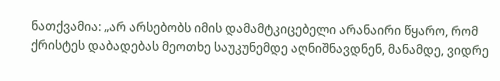ნათქვამია: „არ არსებობს იმის დამამტკიცებელი არანაირი წყარო, რომ ქრისტეს დაბადებას მეოთხე საუკუნემდე აღნიშნავდნენ, მანამდე, ვიდრე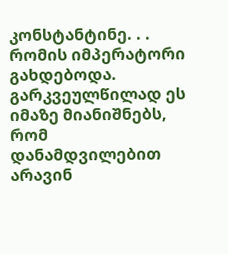კონსტანტინე. . . რომის იმპერატორი გახდებოდა. გარკვეულწილად ეს იმაზე მიანიშნებს, რომ დანამდვილებით არავინ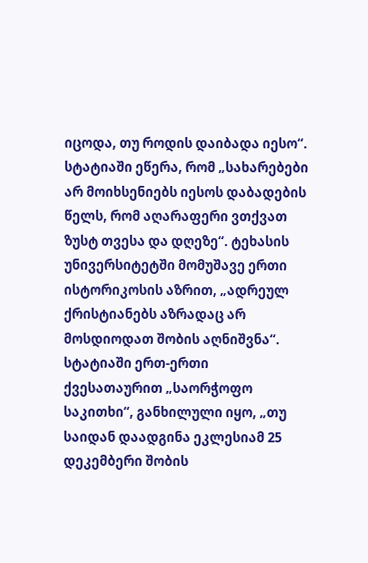იცოდა, თუ როდის დაიბადა იესო“. სტატიაში ეწერა, რომ „სახარებები არ მოიხსენიებს იესოს დაბადების წელს, რომ აღარაფერი ვთქვათ ზუსტ თვესა და დღეზე“. ტეხასის უნივერსიტეტში მომუშავე ერთი ისტორიკოსის აზრით, „ადრეულ ქრისტიანებს აზრადაც არ მოსდიოდათ შობის აღნიშვნა“.
სტატიაში ერთ-ერთი ქვესათაურით „საორჭოფო საკითხი“, განხილული იყო, „თუ საიდან დაადგინა ეკლესიამ 25 დეკემბერი შობის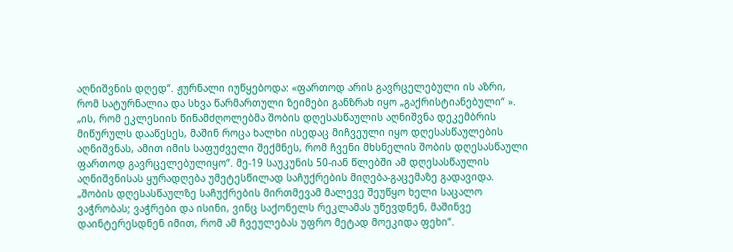აღნიშვნის დღედ“. ჟურნალი იუწყებოდა: «ფართოდ არის გავრცელებული ის აზრი, რომ სატურნალია და სხვა წარმართული ზეიმები განზრახ იყო „გაქრისტიანებული“ ». „ის, რომ ეკლესიის წინამძღოლებმა შობის დღესასწაულის აღნიშვნა დეკემბრის მიწურულს დააწესეს, მაშინ როცა ხალხი ისედაც მიჩვეული იყო დღესასწაულების აღნიშვნას, ამით იმის საფუძველი შექმნეს, რომ ჩვენი მხსნელის შობის დღესასწაული ფართოდ გავრცელებულიყო“. მე-19 საუკუნის 50-იან წლებში ამ დღესასწაულის აღნიშვნისას ყურადღება უმეტესწილად საჩუქრების მიღება-გაცემაზე გადავიდა. „შობის დღესასწაულზე საჩუქრების მირთმევამ მალევე შეუწყო ხელი საცალო ვაჭრობას; ვაჭრები და ისინი, ვინც საქონელს რეკლამას უწევდნენ, მაშინვე დაინტერესდნენ იმით, რომ ამ ჩვეულებას უფრო მეტად მოეკიდა ფეხი“.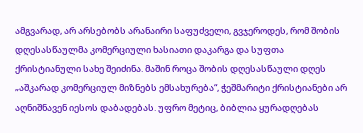ამგვარად, არ არსებობს არანაირი საფუძველი, გვჯეროდეს, რომ შობის დღესასწაულმა კომერციული ხასიათი დაკარგა და სუფთა ქრისტიანული სახე შეიძინა. მაშინ როცა შობის დღესასწაული დღეს „აშკარად კომერციულ მიზნებს ემსახურება“, ჭეშმარიტი ქრისტიანები არ აღნიშნავენ იესოს დაბადებას. უფრო მეტიც, ბიბლია ყურადღებას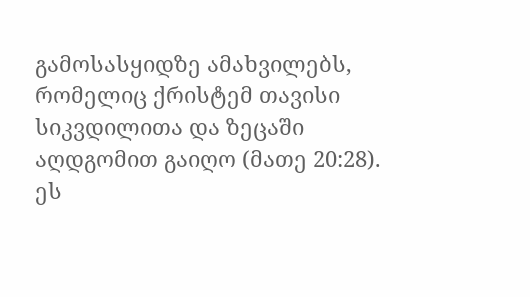გამოსასყიდზე ამახვილებს, რომელიც ქრისტემ თავისი სიკვდილითა და ზეცაში აღდგომით გაიღო (მათე 20:28). ეს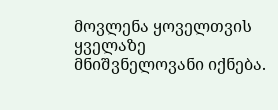მოვლენა ყოველთვის ყველაზე მნიშვნელოვანი იქნება.